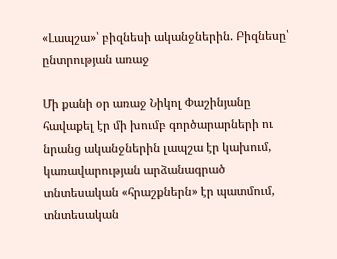«Լապշա»՝ բիզնեսի ականջներին. Բիզնեսը՝ ընտրության առաջ

Մի քանի օր առաջ Նիկոլ Փաշինյանը հավաքել էր մի խումբ գործարարների ու նրանց ականջներին լապշա էր կախում, կառավարության արձանագրած տնտեսական «հրաշքներն» էր պատմում, տնտեսական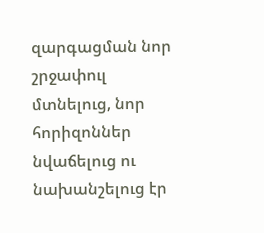զարգացման նոր շրջափուլ մտնելուց, նոր հորիզոններ նվաճելուց ու նախանշելուց էր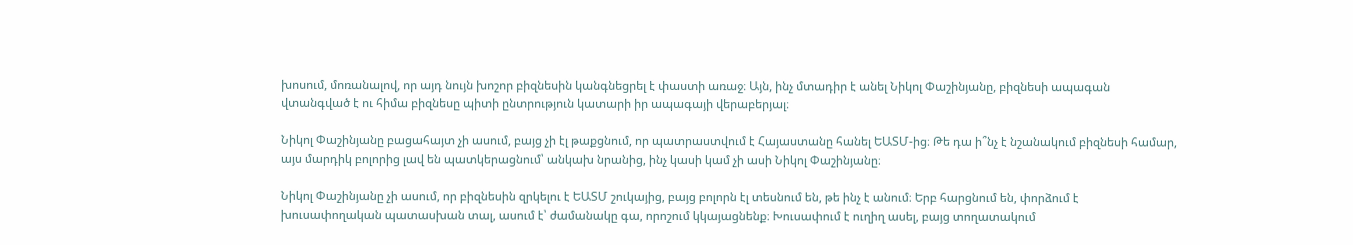խոսում, մոռանալով, որ այդ նույն խոշոր բիզնեսին կանգնեցրել է փաստի առաջ։ Այն, ինչ մտադիր է անել Նիկոլ Փաշինյանը, բիզնեսի ապագան վտանգված է ու հիմա բիզնեսը պիտի ընտրություն կատարի իր ապագայի վերաբերյալ։

Նիկոլ Փաշինյանը բացահայտ չի ասում, բայց չի էլ թաքցնում, որ պատրաստվում է Հայաստանը հանել ԵԱՏՄ-ից։ Թե դա ի՞նչ է նշանակում բիզնեսի համար, այս մարդիկ բոլորից լավ են պատկերացնում՝ անկախ նրանից, ինչ կասի կամ չի ասի Նիկոլ Փաշինյանը։

Նիկոլ Փաշինյանը չի ասում, որ բիզնեսին զրկելու է ԵԱՏՄ շուկայից, բայց բոլորն էլ տեսնում են, թե ինչ է անում։ Երբ հարցնում են, փորձում է խուսափողական պատասխան տալ, ասում է՝ ժամանակը գա, որոշում կկայացնենք։ Խուսափում է ուղիղ ասել, բայց տողատակում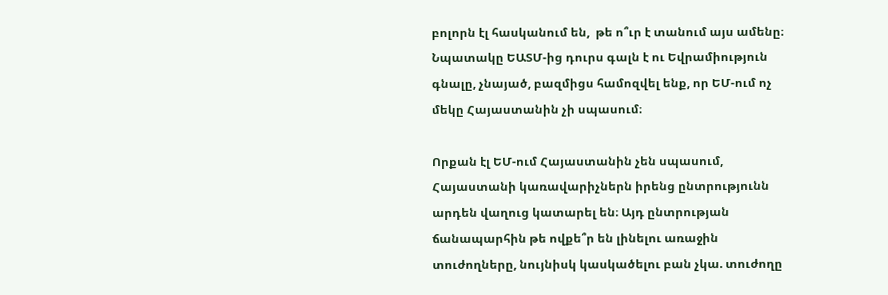բոլորն էլ հասկանում են,  թե ո՞ւր է տանում այս ամենը։ Նպատակը ԵԱՏՄ-ից դուրս գալն է ու Եվրամիություն գնալը, չնայած, բազմիցս համոզվել ենք, որ ԵՄ-ում ոչ մեկը Հայաստանին չի սպասում։

Որքան էլ ԵՄ-ում Հայաստանին չեն սպասում, Հայաստանի կառավարիչներն իրենց ընտրությունն արդեն վաղուց կատարել են։ Այդ ընտրության ճանապարհին թե ովքե՞ր են լինելու առաջին տուժողները, նույնիսկ կասկածելու բան չկա. տուժողը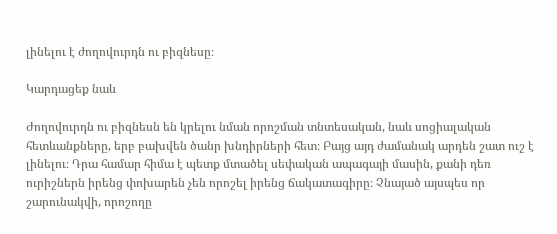լինելու է ժողովուրդն ու բիզնեսը։

Կարդացեք նաև

Ժողովուրդն ու բիզնեսն են կրելու նման որոշման տնտեսական, նաև սոցիալական հետևանքները, երբ բախվեն ծանր խնդիրների հետ։ Բայց այդ ժամանակ արդեն շատ ուշ է լինելու։ Դրա համար հիմա է պետք մտածել սեփական ապագայի մասին, քանի դեռ ուրիշներն իրենց փոխարեն չեն որոշել իրենց ճակատագիրը։ Չնայած այսպես որ շարունակվի, որոշողը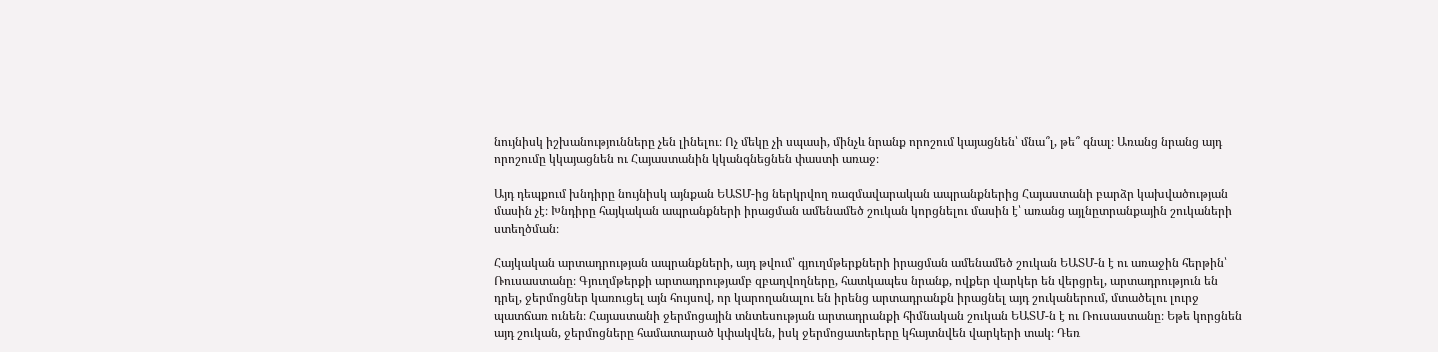նույնիսկ իշխանությունները չեն լինելու։ Ոչ մեկը չի սպասի, մինչև նրանք որոշում կայացնեն՝ մնա՞լ, թե՞ գնալ։ Առանց նրանց այդ որոշումը կկայացնեն ու Հայաստանին կկանգնեցնեն փաստի առաջ։

Այդ դեպքում խնդիրը նույնիսկ այնքան ԵԱՏՄ-ից ներկրվող ռազմավարական ապրանքներից Հայաստանի բարձր կախվածության մասին չէ։ Խնդիրը հայկական ապրանքների իրացման ամենամեծ շուկան կորցնելու մասին է՝ առանց այլնըտրանքային շուկաների ստեղծման։

Հայկական արտադրության ապրանքների, այդ թվում՝ գյուղմթերքների իրացման ամենամեծ շուկան ԵԱՏՄ-ն է ու առաջին հերթին՝ Ռուսաստանը։ Գյուղմթերքի արտադրությամբ զբաղվողները, հատկապես նրանք, ովքեր վարկեր են վերցրել, արտադրություն են դրել, ջերմոցներ կառուցել այն հույսով, որ կարողանալու են իրենց արտադրանքն իրացնել այդ շուկաներում, մտածելու լուրջ պատճառ ունեն։ Հայաստանի ջերմոցային տնտեսության արտադրանքի հիմնական շուկան ԵԱՏՄ-ն է ու Ռուսաստանը։ Եթե կորցնեն այդ շուկան, ջերմոցները համատարած կփակվեն, իսկ ջերմոցատերերը կհայտնվեն վարկերի տակ։ Դեռ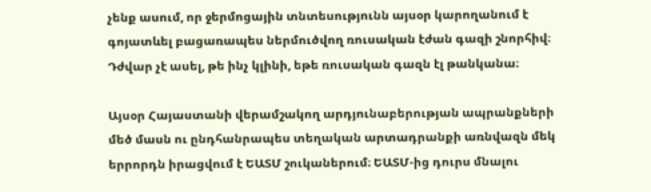չենք ասում, որ ջերմոցային տնտեսությունն այսօր կարողանում է գոյատևել բացառապես ներմուծվող ռուսական էժան գազի շնորհիվ։ Դժվար չէ ասել, թե ինչ կլինի, եթե ռուսական գազն էլ թանկանա։

Այսօր Հայաստանի վերամշակող արդյունաբերության ապրանքների մեծ մասն ու ընդհանրապես տեղական արտադրանքի առնվազն մեկ երրորդն իրացվում է ԵԱՏՄ շուկաներում։ ԵԱՏՄ-ից դուրս մնալու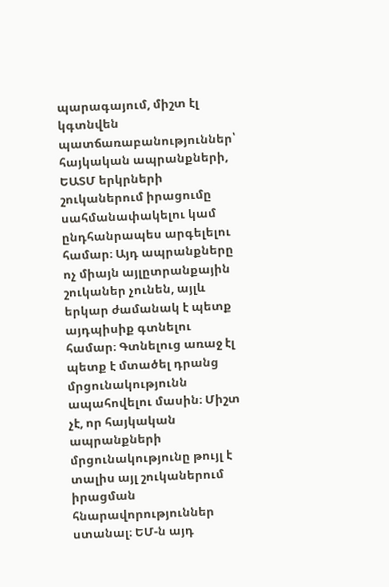պարագայում, միշտ էլ կգտնվեն պատճառաբանություններ՝ հայկական ապրանքների, ԵԱՏՄ երկրների շուկաներում իրացումը սահմանափակելու կամ ընդհանրապես արգելելու համար։ Այդ ապրանքները ոչ միայն այլըտրանքային շուկաներ չունեն, այլև երկար ժամանակ է պետք այդպիսիք գտնելու համար։ Գտնելուց առաջ էլ պետք է մտածել դրանց մրցունակությունն ապահովելու մասին։ Միշտ չէ, որ հայկական ապրանքների մրցունակությունը թույլ է տալիս այլ շուկաներում իրացման հնարավորություններ ստանալ։ ԵՄ-ն այդ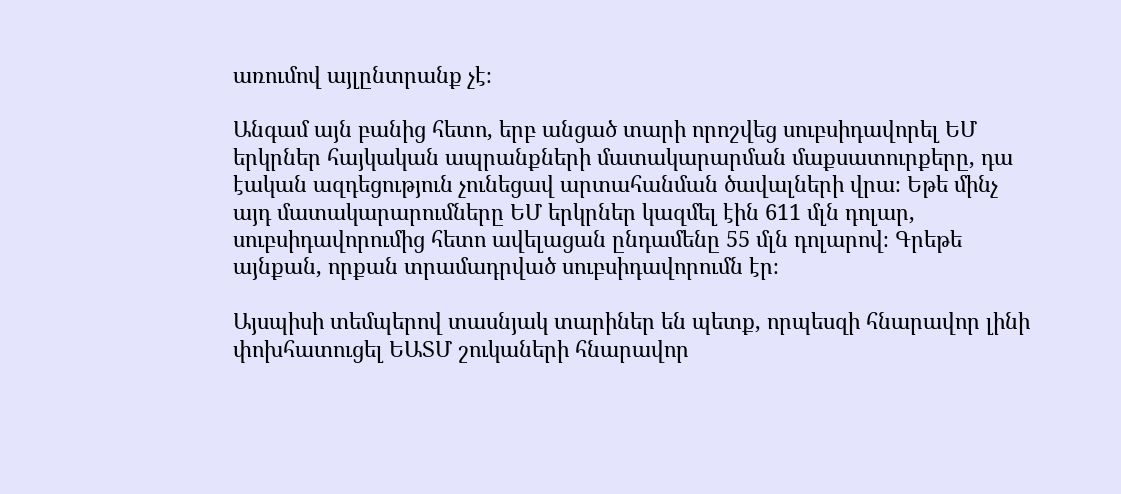առումով այլընտրանք չէ։

Անգամ այն բանից հետո, երբ անցած տարի որոշվեց սուբսիդավորել ԵՄ երկրներ հայկական ապրանքների մատակարարման մաքսատուրքերը, դա էական ազդեցություն չունեցավ արտահանման ծավալների վրա։ Եթե մինչ այդ մատակարարումները ԵՄ երկրներ կազմել էին 611 մլն դոլար, սուբսիդավորումից հետո ավելացան ընդամենը 55 մլն դոլարով։ Գրեթե այնքան, որքան տրամադրված սուբսիդավորումն էր։

Այսպիսի տեմպերով տասնյակ տարիներ են պետք, որպեսզի հնարավոր լինի փոխհատուցել ԵԱՏՄ շուկաների հնարավոր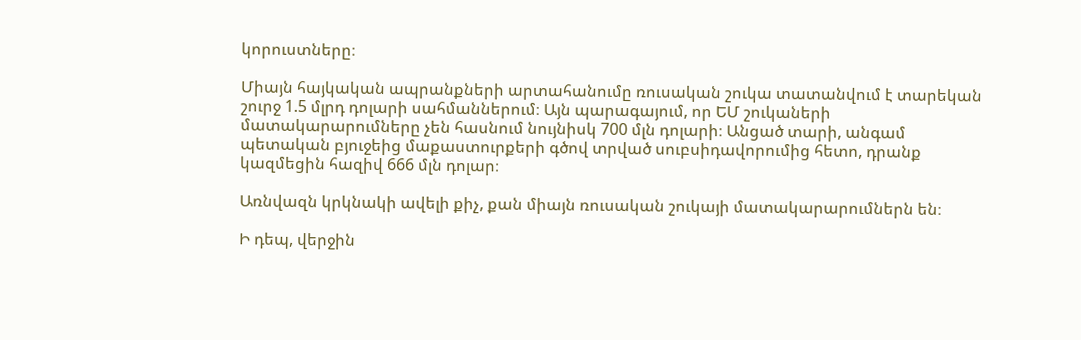կորուստները։

Միայն հայկական ապրանքների արտահանումը ռուսական շուկա տատանվում է տարեկան շուրջ 1.5 մլրդ դոլարի սահմաններում։ Այն պարագայում, որ ԵՄ շուկաների մատակարարումները չեն հասնում նույնիսկ 700 մլն դոլարի։ Անցած տարի, անգամ պետական բյուջեից մաքաստուրքերի գծով տրված սուբսիդավորումից հետո, դրանք կազմեցին հազիվ 666 մլն դոլար։

Առնվազն կրկնակի ավելի քիչ, քան միայն ռուսական շուկայի մատակարարումներն են։

Ի դեպ, վերջին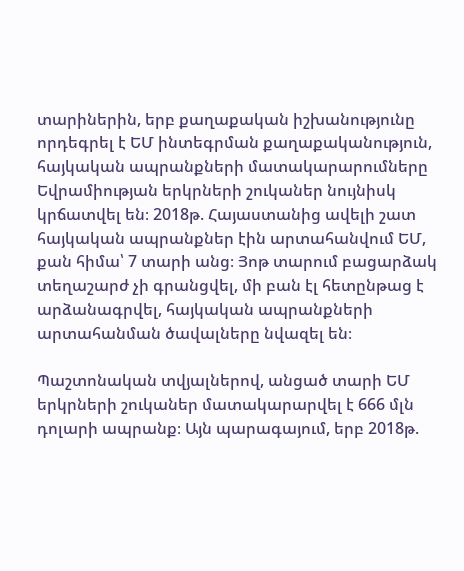տարիներին, երբ քաղաքական իշխանությունը որդեգրել է ԵՄ ինտեգրման քաղաքականություն, հայկական ապրանքների մատակարարումները Եվրամիության երկրների շուկաներ նույնիսկ կրճատվել են։ 2018թ. Հայաստանից ավելի շատ հայկական ապրանքներ էին արտահանվում ԵՄ, քան հիմա՝ 7 տարի անց։ Յոթ տարում բացարձակ տեղաշարժ չի գրանցվել, մի բան էլ հետընթաց է արձանագրվել, հայկական ապրանքների արտահանման ծավալները նվազել են։

Պաշտոնական տվյալներով, անցած տարի ԵՄ երկրների շուկաներ մատակարարվել է 666 մլն դոլարի ապրանք։ Այն պարագայում, երբ 2018թ.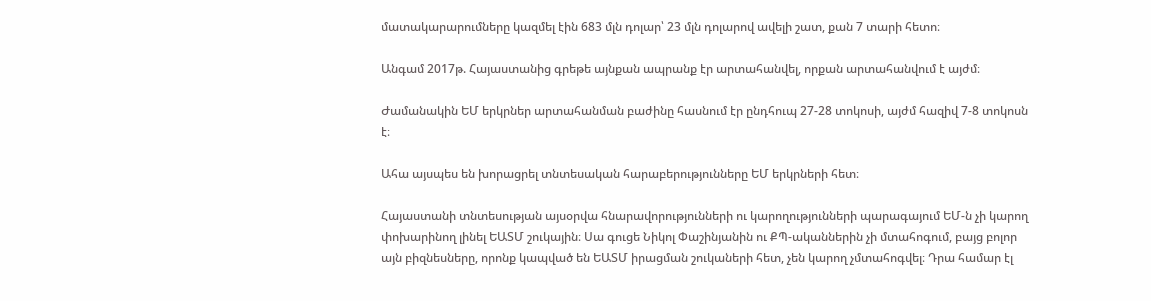մատակարարումները կազմել էին 683 մլն դոլար՝ 23 մլն դոլարով ավելի շատ, քան 7 տարի հետո։

Անգամ 2017թ. Հայաստանից գրեթե այնքան ապրանք էր արտահանվել, որքան արտահանվում է այժմ։

Ժամանակին ԵՄ երկրներ արտահանման բաժինը հասնում էր ընդհուպ 27-28 տոկոսի, այժմ հազիվ 7-8 տոկոսն է։

Ահա այսպես են խորացրել տնտեսական հարաբերությունները ԵՄ երկրների հետ։

Հայաստանի տնտեսության այսօրվա հնարավորությունների ու կարողությունների պարագայում ԵՄ-ն չի կարող փոխարինող լինել ԵԱՏՄ շուկային։ Սա գուցե Նիկոլ Փաշինյանին ու ՔՊ-ականներին չի մտահոգում, բայց բոլոր այն բիզնեսները, որոնք կապված են ԵԱՏՄ իրացման շուկաների հետ, չեն կարող չմտահոգվել։ Դրա համար էլ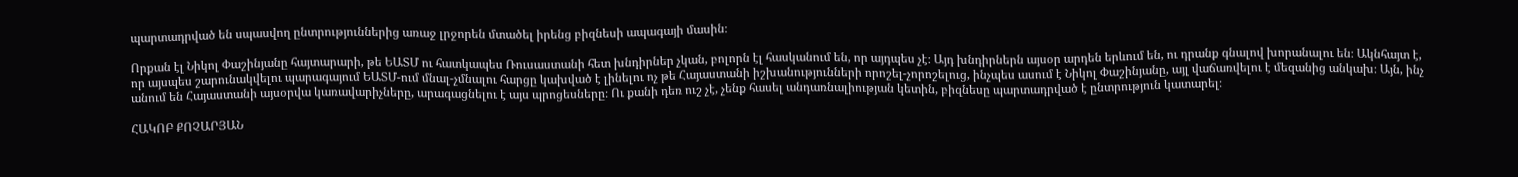պարտադրված են սպասվող ընտրություններից առաջ լրջորեն մտածել իրենց բիզնեսի ապագայի մասին։

Որքան էլ Նիկոլ Փաշինյանը հայտարարի, թե ԵԱՏՄ ու հատկապես Ռուսաստանի հետ խնդիրներ չկան, բոլորն էլ հասկանում են, որ այդպես չէ։ Այդ խնդիրներն այսօր արդեն երևում են, ու դրանք գնալով խորանալու են։ Ակնհայտ է, որ այսպես շարունակվելու պարագայում ԵԱՏՄ-ում մնալ-չմնալու հարցը կախված է լինելու ոչ թե Հայաստանի իշխանությունների որոշել-չորոշելուց, ինչպես ասում է Նիկոլ Փաշինյանը, այլ վաճառվելու է մեզանից անկախ։ Այն, ինչ անում են Հայաստանի այսօրվա կառավարիչները, արագացնելու է այս պրոցեսները։ Ու քանի դեռ ուշ չէ, չենք հասել անդառնալիության կետին, բիզնեսը պարտադրված է ընտրություն կատարել։

ՀԱԿՈԲ ՔՈՉԱՐՅԱՆ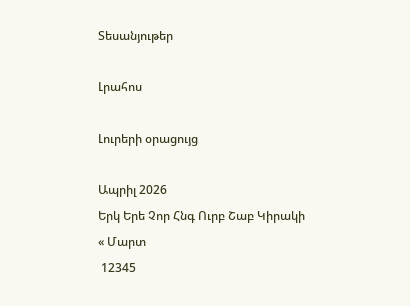Տեսանյութեր

Լրահոս

Լուրերի օրացույց

Ապրիլ 2026
Երկ Երե Չոր Հնգ Ուրբ Շաբ Կիրակի
« Մարտ
 12345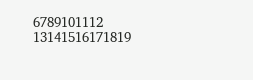6789101112
13141516171819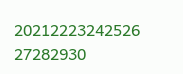20212223242526
27282930